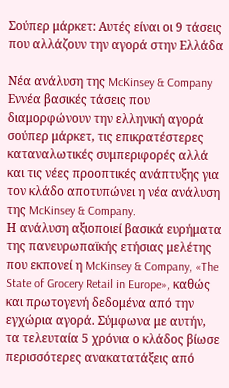Σούπερ μάρκετ: Αυτές είναι οι 9 τάσεις που αλλάζουν την αγορά στην Ελλάδα

Νέα ανάλυση της McKinsey & Company
Εννέα βασικές τάσεις που διαμορφώνουν την ελληνική αγορά σούπερ μάρκετ, τις επικρατέστερες καταναλωτικές συμπεριφορές αλλά και τις νέες προοπτικές ανάπτυξης για τον κλάδο αποτυπώνει η νέα ανάλυση της McKinsey & Company.
Η ανάλυση αξιοποιεί βασικά ευρήματα της πανευρωπαϊκής ετήσιας μελέτης που εκπονεί η McKinsey & Company, «The State of Grocery Retail in Europe», καθώς και πρωτογενή δεδομένα από την εγχώρια αγορά. Σύμφωνα με αυτήν, τα τελευταία 5 χρόνια ο κλάδος βίωσε περισσότερες ανακατατάξεις από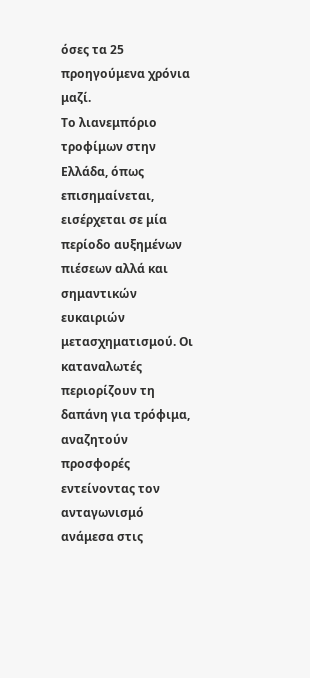όσες τα 25 προηγούμενα χρόνια μαζί.
Το λιανεμπόριο τροφίμων στην Ελλάδα, όπως επισημαίνεται, εισέρχεται σε μία περίοδο αυξημένων πιέσεων αλλά και σημαντικών ευκαιριών μετασχηματισμού. Οι καταναλωτές περιορίζουν τη δαπάνη για τρόφιμα, αναζητούν προσφορές εντείνοντας τον ανταγωνισμό ανάμεσα στις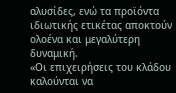αλυσίδες, ενώ τα προϊόντα ιδιωτικής ετικέτας αποκτούν ολοένα και μεγαλύτερη δυναμική.
«Οι επιχειρήσεις του κλάδου καλούνται να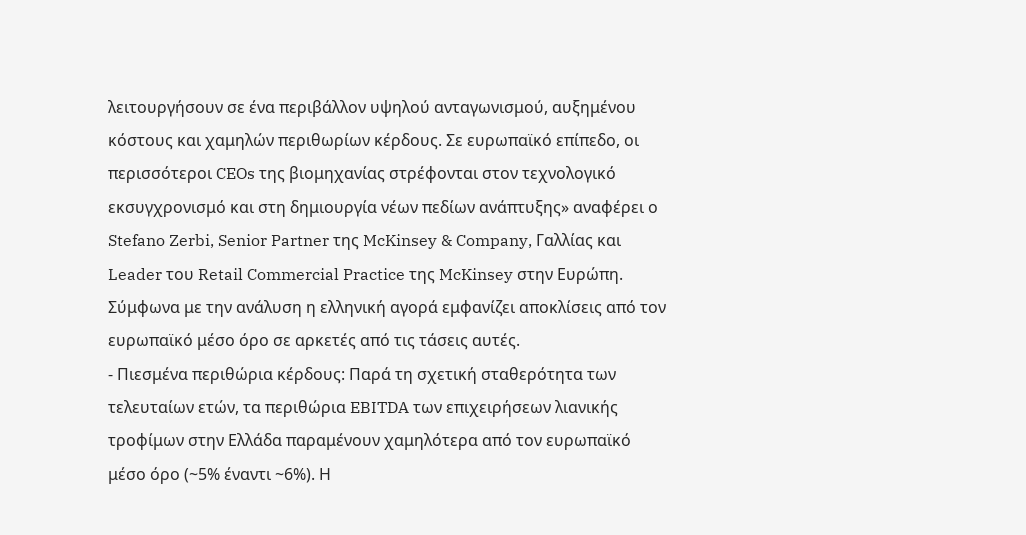λειτουργήσουν σε ένα περιβάλλον υψηλού ανταγωνισμού, αυξημένου κόστους και χαμηλών περιθωρίων κέρδους. Σε ευρωπαϊκό επίπεδο, οι περισσότεροι CEOs της βιομηχανίας στρέφονται στον τεχνολογικό εκσυγχρονισμό και στη δημιουργία νέων πεδίων ανάπτυξης» αναφέρει ο Stefano Zerbi, Senior Partner της McKinsey & Company, Γαλλίας και Leader του Retail Commercial Practice της McKinsey στην Ευρώπη.
Σύμφωνα με την ανάλυση η ελληνική αγορά εμφανίζει αποκλίσεις από τον ευρωπαϊκό μέσο όρο σε αρκετές από τις τάσεις αυτές.
- Πιεσμένα περιθώρια κέρδους: Παρά τη σχετική σταθερότητα των τελευταίων ετών, τα περιθώρια EBITDA των επιχειρήσεων λιανικής τροφίμων στην Ελλάδα παραμένουν χαμηλότερα από τον ευρωπαϊκό μέσο όρο (~5% έναντι ~6%). Η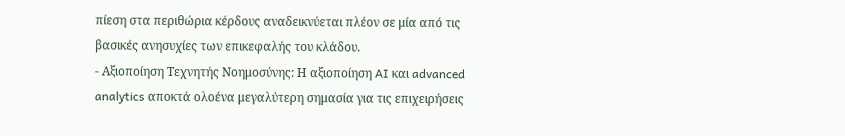πίεση στα περιθώρια κέρδους αναδεικνύεται πλέον σε μία από τις βασικές ανησυχίες των επικεφαλής του κλάδου.
- Αξιοποίηση Τεχνητής Νοημοσύνης: Η αξιοποίηση AI και advanced analytics αποκτά ολοένα μεγαλύτερη σημασία για τις επιχειρήσεις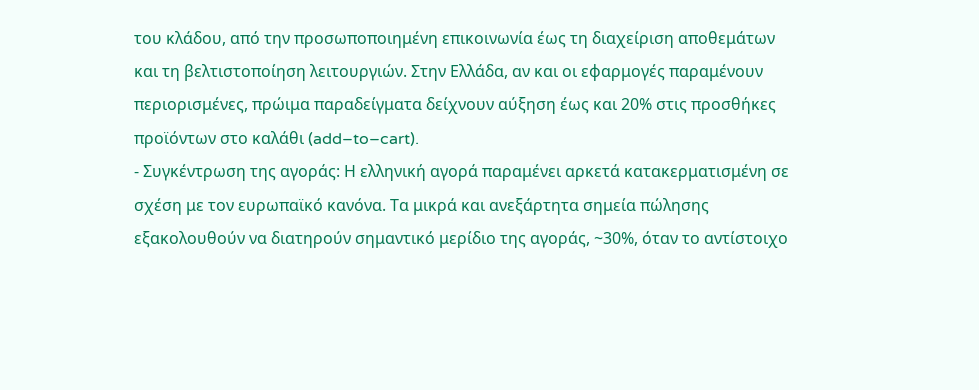του κλάδου, από την προσωποποιημένη επικοινωνία έως τη διαχείριση αποθεμάτων και τη βελτιστοποίηση λειτουργιών. Στην Ελλάδα, αν και οι εφαρμογές παραμένουν περιορισμένες, πρώιμα παραδείγματα δείχνουν αύξηση έως και 20% στις προσθήκες προϊόντων στο καλάθι (add–to–cart).
- Συγκέντρωση της αγοράς: Η ελληνική αγορά παραμένει αρκετά κατακερματισμένη σε σχέση με τον ευρωπαϊκό κανόνα. Τα μικρά και ανεξάρτητα σημεία πώλησης εξακολουθούν να διατηρούν σημαντικό μερίδιο της αγοράς, ~30%, όταν το αντίστοιχο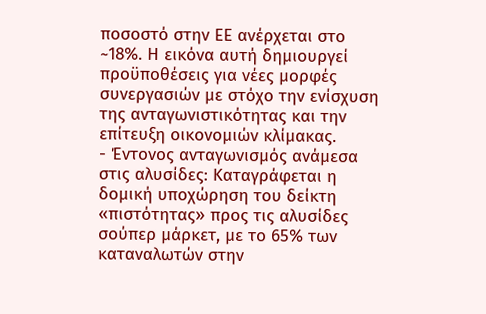ποσοστό στην ΕΕ ανέρχεται στο ~18%. Η εικόνα αυτή δημιουργεί προϋποθέσεις για νέες μορφές συνεργασιών με στόχο την ενίσχυση της ανταγωνιστικότητας και την επίτευξη οικονομιών κλίμακας.
- Έντονος ανταγωνισμός ανάμεσα στις αλυσίδες: Καταγράφεται η δομική υποχώρηση του δείκτη «πιστότητας» προς τις αλυσίδες σούπερ μάρκετ, με το 65% των καταναλωτών στην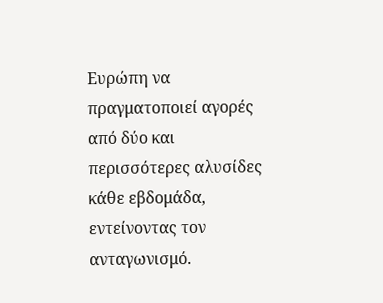Ευρώπη να πραγματοποιεί αγορές από δύο και περισσότερες αλυσίδες κάθε εβδομάδα, εντείνοντας τον ανταγωνισμό.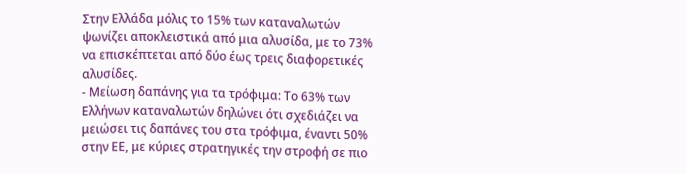Στην Ελλάδα μόλις το 15% των καταναλωτών ψωνίζει αποκλειστικά από μια αλυσίδα, με το 73% να επισκέπτεται από δύο έως τρεις διαφορετικές αλυσίδες.
- Μείωση δαπάνης για τα τρόφιμα: Το 63% των Ελλήνων καταναλωτών δηλώνει ότι σχεδιάζει να μειώσει τις δαπάνες του στα τρόφιμα, έναντι 50% στην ΕΕ, με κύριες στρατηγικές την στροφή σε πιο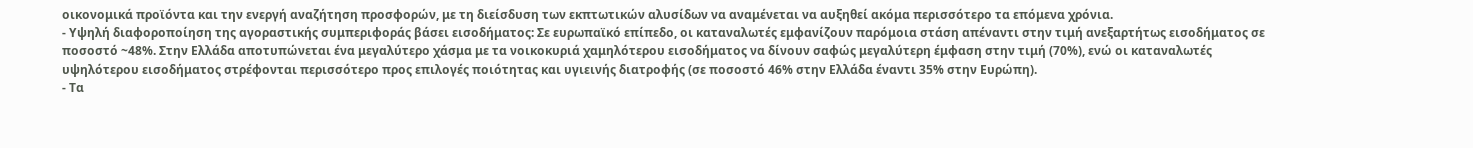οικονομικά προϊόντα και την ενεργή αναζήτηση προσφορών, με τη διείσδυση των εκπτωτικών αλυσίδων να αναμένεται να αυξηθεί ακόμα περισσότερο τα επόμενα χρόνια.
- Υψηλή διαφοροποίηση της αγοραστικής συμπεριφοράς βάσει εισοδήματος: Σε ευρωπαϊκό επίπεδο, οι καταναλωτές εμφανίζουν παρόμοια στάση απέναντι στην τιμή ανεξαρτήτως εισοδήματος σε ποσοστό ~48%. Στην Ελλάδα αποτυπώνεται ένα μεγαλύτερο χάσμα με τα νοικοκυριά χαμηλότερου εισοδήματος να δίνουν σαφώς μεγαλύτερη έμφαση στην τιμή (70%), ενώ οι καταναλωτές υψηλότερου εισοδήματος στρέφονται περισσότερο προς επιλογές ποιότητας και υγιεινής διατροφής (σε ποσοστό 46% στην Ελλάδα έναντι 35% στην Ευρώπη).
- Τα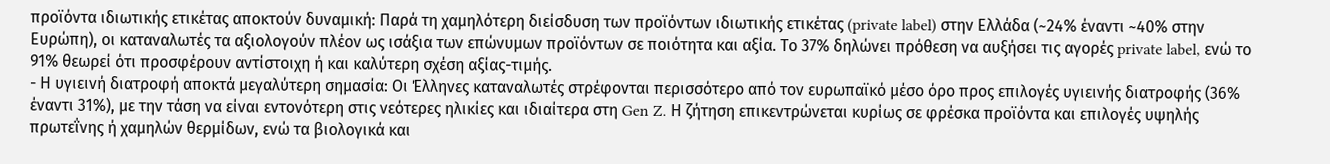προϊόντα ιδιωτικής ετικέτας αποκτούν δυναμική: Παρά τη χαμηλότερη διείσδυση των προϊόντων ιδιωτικής ετικέτας (private label) στην Ελλάδα (~24% έναντι ~40% στην Ευρώπη), οι καταναλωτές τα αξιολογούν πλέον ως ισάξια των επώνυμων προϊόντων σε ποιότητα και αξία. Το 37% δηλώνει πρόθεση να αυξήσει τις αγορές private label, ενώ το 91% θεωρεί ότι προσφέρουν αντίστοιχη ή και καλύτερη σχέση αξίας-τιμής.
- Η υγιεινή διατροφή αποκτά μεγαλύτερη σημασία: Οι Έλληνες καταναλωτές στρέφονται περισσότερο από τον ευρωπαϊκό μέσο όρο προς επιλογές υγιεινής διατροφής (36% έναντι 31%), με την τάση να είναι εντονότερη στις νεότερες ηλικίες και ιδιαίτερα στη Gen Z. Η ζήτηση επικεντρώνεται κυρίως σε φρέσκα προϊόντα και επιλογές υψηλής πρωτεΐνης ή χαμηλών θερμίδων, ενώ τα βιολογικά και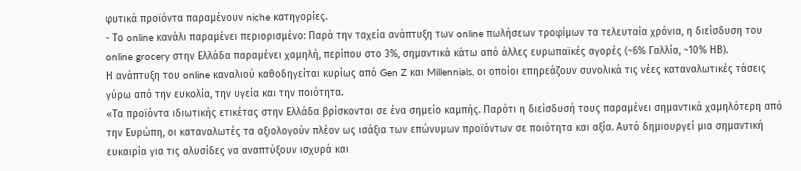φυτικά προϊόντα παραμένουν niche κατηγορίες.
- Το online κανάλι παραμένει περιορισμένο: Παρά την ταχεία ανάπτυξη των online πωλήσεων τροφίμων τα τελευταία χρόνια, η διείσδυση του online grocery στην Ελλάδα παραμένει χαμηλή, περίπου στο 3%, σημαντικά κάτω από άλλες ευρωπαϊκές αγορές (~6% Γαλλία, ~10% ΗΒ).
Η ανάπτυξη του online καναλιού καθοδηγείται κυρίως από Gen Z και Millennials, οι οποίοι επηρεάζουν συνολικά τις νέες καταναλωτικές τάσεις γύρω από την ευκολία, την υγεία και την ποιότητα.
«Τα προϊόντα ιδιωτικής ετικέτας στην Ελλάδα βρίσκονται σε ένα σημείο καμπής. Παρότι η διείσδυσή τους παραμένει σημαντικά χαμηλότερη από την Ευρώπη, οι καταναλωτές τα αξιολογούν πλέον ως ισάξια των επώνυμων προϊόντων σε ποιότητα και αξία. Αυτό δημιουργεί μια σημαντική ευκαιρία για τις αλυσίδες να αναπτύξουν ισχυρά και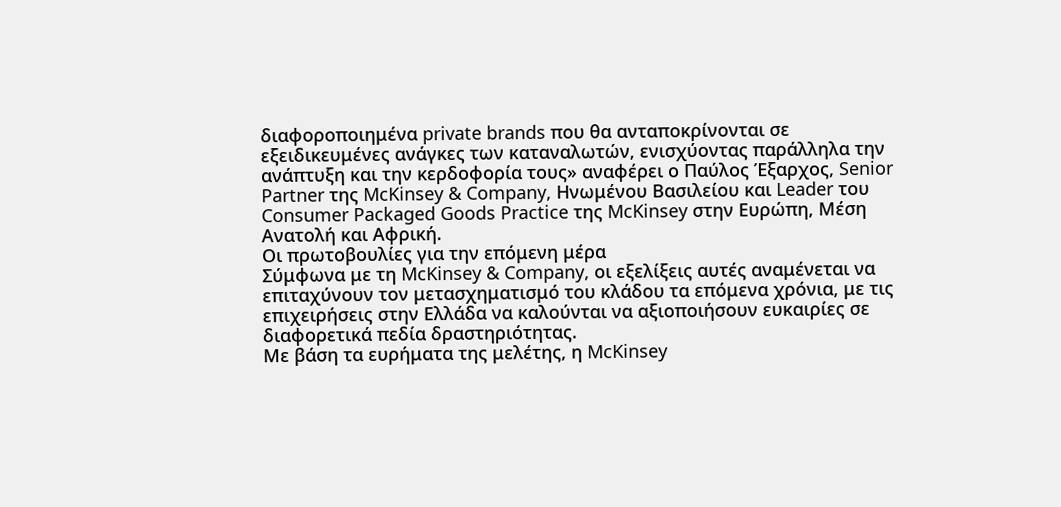διαφοροποιημένα private brands που θα ανταποκρίνονται σε εξειδικευμένες ανάγκες των καταναλωτών, ενισχύοντας παράλληλα την ανάπτυξη και την κερδοφορία τους» αναφέρει ο Παύλος Έξαρχος, Senior Partner της McKinsey & Company, Ηνωμένου Βασιλείου και Leader του Consumer Packaged Goods Practice της McKinsey στην Ευρώπη, Μέση Ανατολή και Αφρική.
Οι πρωτοβουλίες για την επόμενη μέρα
Σύμφωνα με τη McKinsey & Company, οι εξελίξεις αυτές αναμένεται να επιταχύνουν τον μετασχηματισμό του κλάδου τα επόμενα χρόνια, με τις επιχειρήσεις στην Ελλάδα να καλούνται να αξιοποιήσουν ευκαιρίες σε διαφορετικά πεδία δραστηριότητας.
Με βάση τα ευρήματα της μελέτης, η McKinsey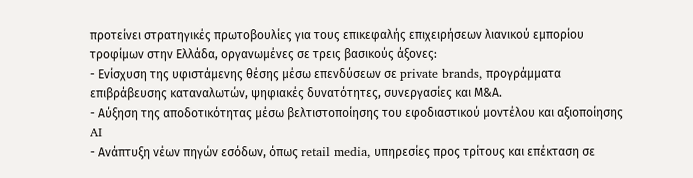προτείνει στρατηγικές πρωτοβουλίες για τους επικεφαλής επιχειρήσεων λιανικού εμπορίου τροφίμων στην Ελλάδα, οργανωμένες σε τρεις βασικούς άξονες:
- Ενίσχυση της υφιστάμενης θέσης μέσω επενδύσεων σε private brands, προγράμματα επιβράβευσης καταναλωτών, ψηφιακές δυνατότητες, συνεργασίες και Μ&Α.
- Αύξηση της αποδοτικότητας μέσω βελτιστοποίησης του εφοδιαστικού μοντέλου και αξιοποίησης AI
- Ανάπτυξη νέων πηγών εσόδων, όπως retail media, υπηρεσίες προς τρίτους και επέκταση σε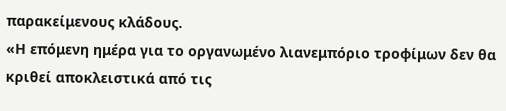παρακείμενους κλάδους.
«Η επόμενη ημέρα για το οργανωμένο λιανεμπόριο τροφίμων δεν θα κριθεί αποκλειστικά από τις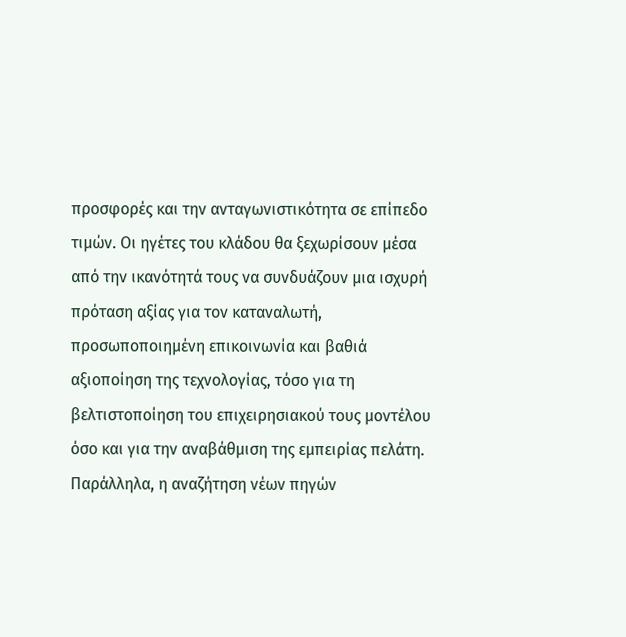προσφορές και την ανταγωνιστικότητα σε επίπεδο τιμών. Οι ηγέτες του κλάδου θα ξεχωρίσουν μέσα από την ικανότητά τους να συνδυάζουν μια ισχυρή πρόταση αξίας για τον καταναλωτή, προσωποποιημένη επικοινωνία και βαθιά αξιοποίηση της τεχνολογίας, τόσο για τη βελτιστοποίηση του επιχειρησιακού τους μοντέλου όσο και για την αναβάθμιση της εμπειρίας πελάτη. Παράλληλα, η αναζήτηση νέων πηγών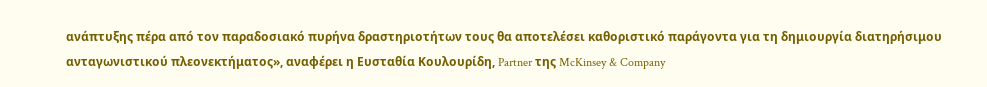ανάπτυξης πέρα από τον παραδοσιακό πυρήνα δραστηριοτήτων τους θα αποτελέσει καθοριστικό παράγοντα για τη δημιουργία διατηρήσιμου ανταγωνιστικού πλεονεκτήματος», αναφέρει η Ευσταθία Κουλουρίδη, Partner της McKinsey & Company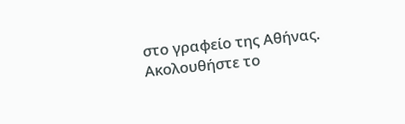στο γραφείο της Αθήνας.
Ακολουθήστε το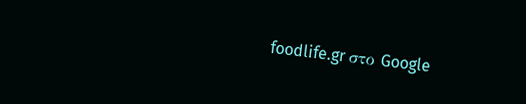foodlife.gr στο Google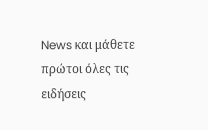News και μάθετε πρώτοι όλες τις ειδήσεις